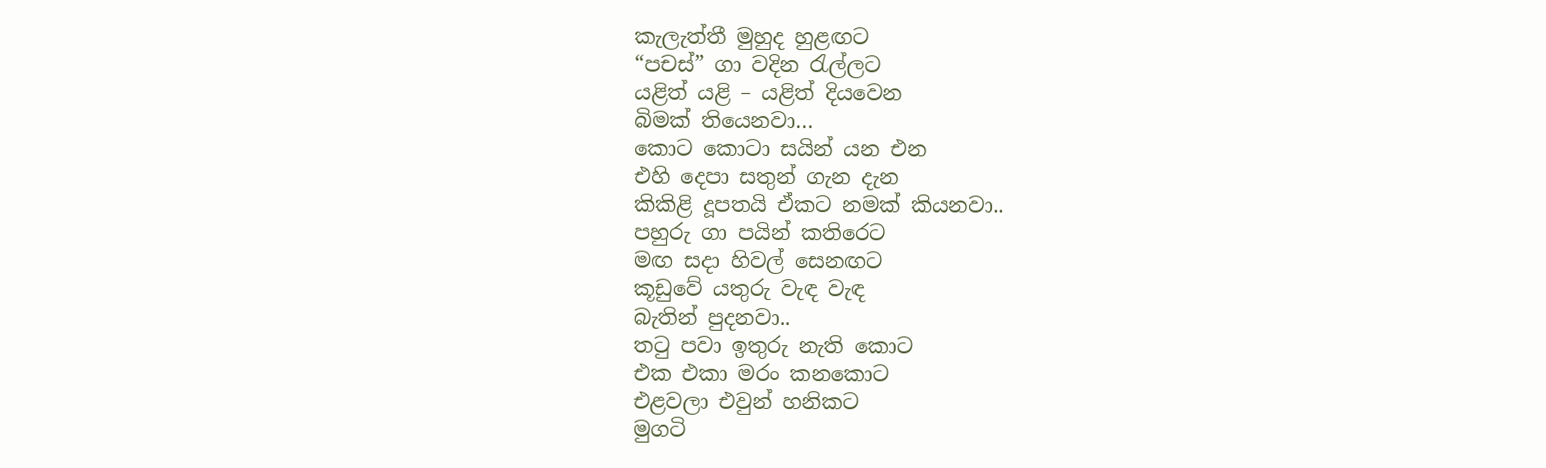කැලැත්තී මුහුද හුළඟට
“පචස්” ගා වදින රැල්ලට
යළිත් යළි – යළිත් දියවෙන
බිමක් තියෙනවා…
කොට කොටා සයින් යන එන
එහි දෙපා සතුන් ගැන දැන
කිකිළි දූපතයි ඒකට නමක් කියනවා..
පහුරු ගා පයින් කතිරෙට
මඟ සදා හිවල් සෙනඟට
කූඩුවේ යතුරු වැඳ වැඳ
බැතින් පුදනවා..
තටු පවා ඉතුරු නැති කොට
එක එකා මරං කනකොට
එළවලා එවුන් හනිකට
මුගටි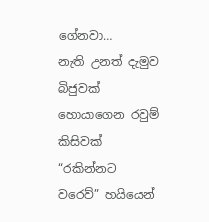ගේනවා…
නැති උනත් දැමුව බිජුවක්
හොයාගෙන රවුම් කිසිවක්
“රකින්නට වරෙව්” හයියෙන්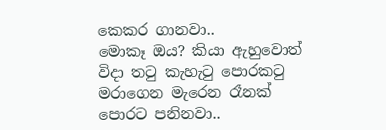කෙකර ගානවා..
මොකෑ ඔය? කියා ඇහුවොත්
විදා තටු කැහැටු පොරකටු
මරාගෙන මැරෙන රෑනක්
පොරට පනිනවා..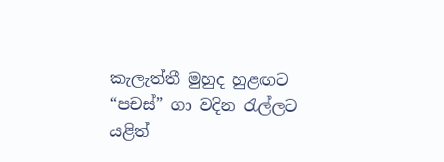කැලැත්තී මුහුද හුළඟට
“පචස්” ගා වදින රැල්ලට
යළිත්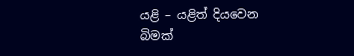යළි – යළිත් දියවෙන
බිමක්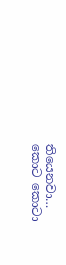තියෙනවා…
කොට කොටා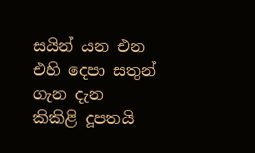සයින් යන එන
එහි දෙපා සතුන් ගැන දැන
කිකිළි දූපතයි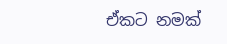ඒකට නමක්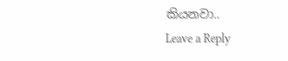කියනවා..
Leave a Reply